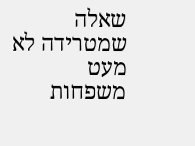שאלה שמטרידה לא מעט משפחות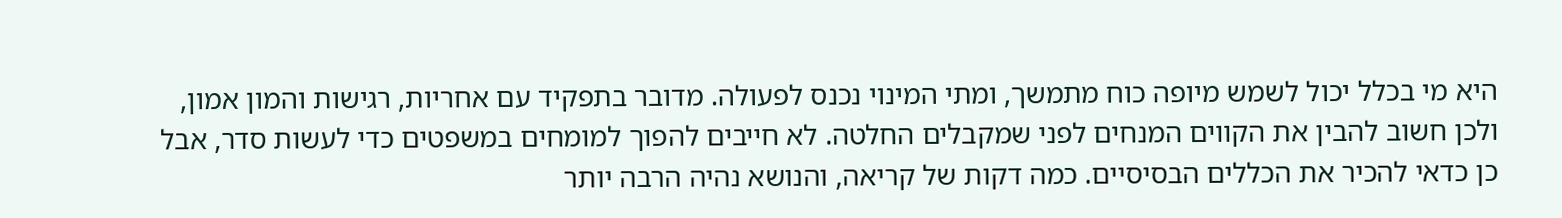היא מי בכלל יכול לשמש מיופה כוח מתמשך, ומתי המינוי נכנס לפעולה. מדובר בתפקיד עם אחריות, רגישות והמון אמון, ולכן חשוב להבין את הקווים המנחים לפני שמקבלים החלטה. לא חייבים להפוך למומחים במשפטים כדי לעשות סדר, אבל כן כדאי להכיר את הכללים הבסיסיים. כמה דקות של קריאה, והנושא נהיה הרבה יותר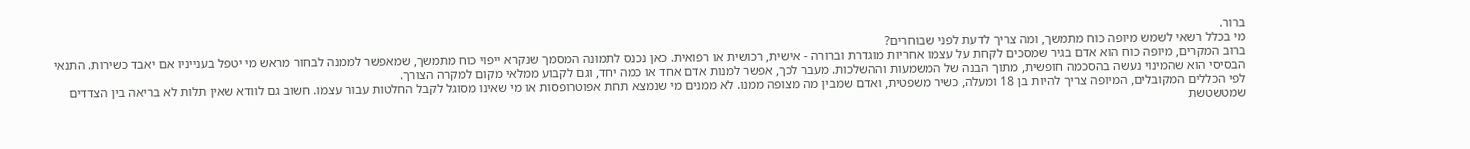ברור.
מי בכלל רשאי לשמש מיופה כוח מתמשך, ומה צריך לדעת לפני שבוחרים?
ברוב המקרים, מיופה כוח הוא אדם בגיר שמסכים לקחת על עצמו אחריות מוגדרת וברורה - אישית, רכושית או רפואית. כאן נכנס לתמונה המסמך שנקרא ייפוי כוח מתמשך, שמאפשר לממנה לבחור מראש מי יטפל בענייניו אם יאבד כשירות. התנאי הבסיסי הוא שהמינוי נעשה בהסכמה חופשית, מתוך הבנה של המשמעות וההשלכות. מעבר לכך, אפשר למנות אדם אחד או כמה יחד, וגם לקבוע ממלאי מקום למקרה הצורך.
לפי הכללים המקובלים, המיופה צריך להיות בן 18 ומעלה, כשיר משפטית, ואדם שמבין מה מצופה ממנו. לא ממנים מי שנמצא תחת אפוטרופסות או מי שאינו מסוגל לקבל החלטות עבור עצמו. חשוב גם לוודא שאין תלות לא בריאה בין הצדדים שמטשטשת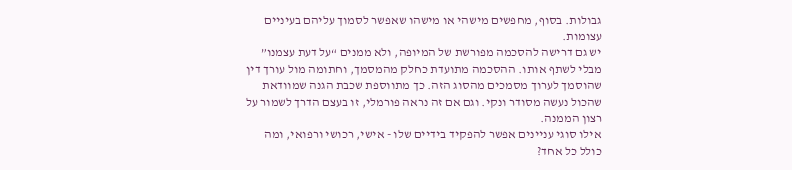גבולות. בסוף, מחפשים מישהי או מישהו שאפשר לסמוך עליהם בעיניים עצומות.
יש גם דרישה להסכמה מפורשת של המיופה, ולא ממנים “על דעת עצמנו” מבלי לשתף אותו. ההסכמה מתועדת כחלק מהמסמך, וחתומה מול עורך דין שהוסמך לערוך מסמכים מהסוג הזה. כך מתווספת שכבת הגנה שמוודאת שהכול נעשה מסודר ונקי. וגם אם זה נראה פורמלי, זו בעצם הדרך לשמור על רצון הממנה.
אילו סוגי עניינים אפשר להפקיד בידיים שלו - אישי, רכושי ורפואי, ומה כולל כל אחד?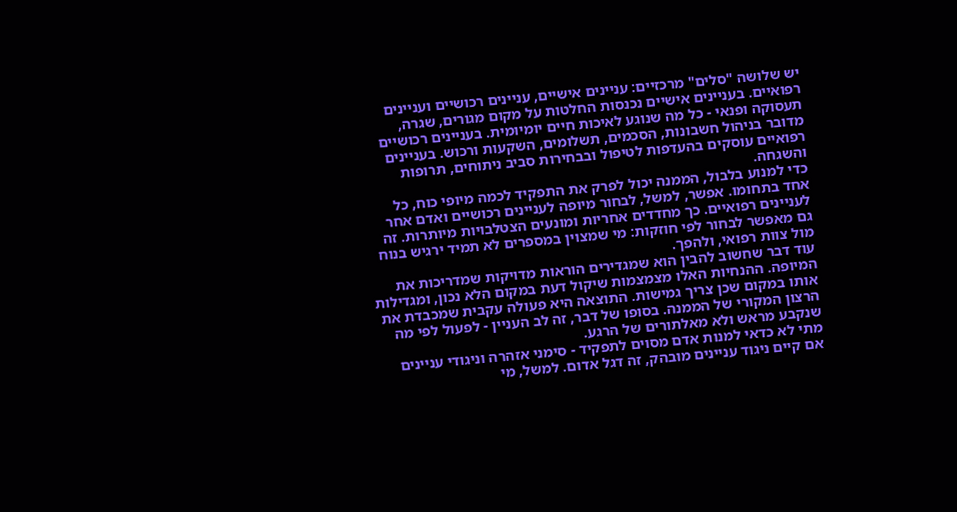יש שלושה "סלים" מרכזיים: עניינים אישיים, עניינים רכושיים ועניינים רפואיים. בעניינים אישיים נכנסות החלטות על מקום מגורים, שגרה, תעסוקה ופנאי - כל מה שנוגע לאיכות חיים יומיומית. בעניינים רכושיים מדובר בניהול חשבונות, הסכמים, תשלומים, השקעות ורכוש. בעניינים רפואיים עוסקים בהעדפות לטיפול ובבחירות סביב ניתוחים, תרופות והשגחה.
כדי למנוע בלבול, הממנה יכול לפרק את התפקיד לכמה מיופי כוח, כל אחד בתחומו. אפשר, למשל, לבחור מיופה לעניינים רכושיים ואדם אחר לעניינים רפואיים. כך מחדדים אחריות ומונעים הצטלבויות מיותרות. זה גם מאפשר לבחור לפי חוזקות: מי שמצוין במספרים לא תמיד ירגיש בנוח מול צוות רפואי, ולהפך.
עוד דבר שחשוב להבין הוא שמגדירים הוראות מדויקות שמדריכות את המיופה. ההנחיות האלו מצמצמות שיקול דעת במקום הלא נכון, ומגדילות אותו במקום שכן צריך גמישות. התוצאה היא פעולה עקבית שמכבדת את הרצון המקורי של הממנה. בסופו של דבר, זה לב העניין - לפעול לפי מה שנקבע מראש ולא מאלתורים של הרגע.
מתי לא כדאי למנות אדם מסוים לתפקיד - סימני אזהרה וניגודי עניינים
אם קיים ניגוד עניינים מובהק, זה דגל אדום. למשל, מי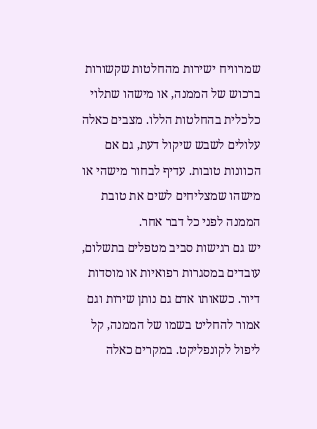שמרוויח ישירות מהחלטות שקשורות ברכוש של הממנה, או מישהו שתלוי כלכלית בהחלטות הללו. מצבים כאלה עלולים לשבש שיקול דעת, גם אם הכוונות טובות. עדיף לבחור מישהי או מישהו שמצליחים לשים את טובת הממנה לפני כל דבר אחר.
יש גם רגישות סביב מטפלים בתשלום, עובדים במסגרות רפואיות או מוסדות דיור. כשאותו אדם גם נותן שירות וגם אמור להחליט בשמו של הממנה, קל ליפול לקונפליקט. במקרים כאלה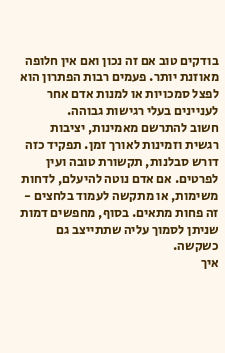בודקים טוב אם זה נכון ואם אין חלופה מאוזנת יותר. פעמים רבות הפתרון הוא לפצל סמכויות או למנות אדם אחר לעניינים בעלי רגישות גבוהה.
חשוב להתרשם מאמינות, יציבות רגשית וזמינות לאורך זמן. תפקיד כזה דורש סבלנות, תקשורת טובה ועין לפרטים. אם אדם נוטה להיעלם, לדחות משימות, או מתקשה לעמוד בלחצים - זה פחות מתאים. בסוף, מחפשים דמות שניתן לסמוך עליה שתתייצב גם כשקשה.
איך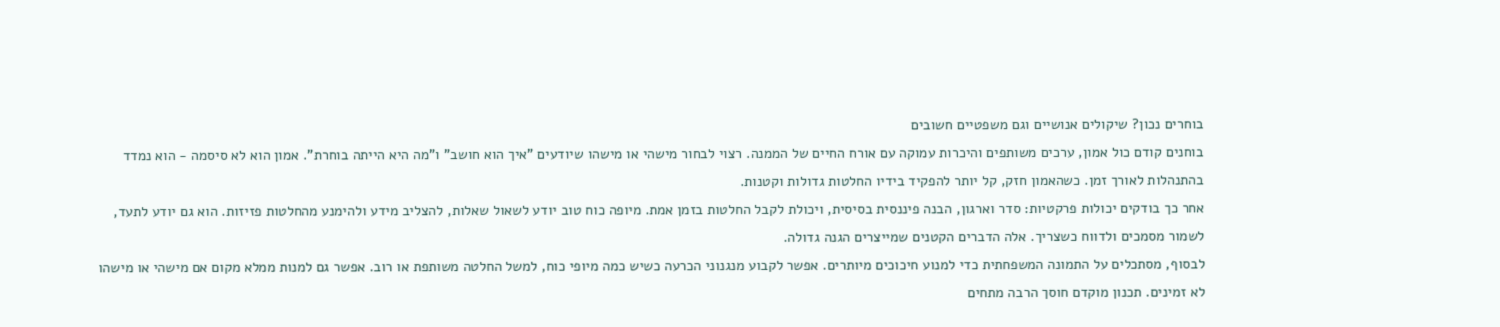בוחרים נכון? שיקולים אנושיים וגם משפטיים חשובים
בוחנים קודם כול אמון, ערכים משותפים והיכרות עמוקה עם אורח החיים של הממנה. רצוי לבחור מישהי או מישהו שיודעים "איך הוא חושב" ו"מה היא הייתה בוחרת". אמון הוא לא סיסמה - הוא נמדד בהתנהלות לאורך זמן. כשהאמון חזק, קל יותר להפקיד בידיו החלטות גדולות וקטנות.
אחר כך בודקים יכולות פרקטיות: סדר וארגון, הבנה פיננסית בסיסית, ויכולת לקבל החלטות בזמן אמת. מיופה כוח טוב יודע לשאול שאלות, להצליב מידע ולהימנע מהחלטות פזיזות. הוא גם יודע לתעד, לשמור מסמכים ולדווח כשצריך. אלה הדברים הקטנים שמייצרים הגנה גדולה.
לבסוף, מסתכלים על התמונה המשפחתית כדי למנוע חיכוכים מיותרים. אפשר לקבוע מנגנוני הכרעה כשיש כמה מיופי כוח, למשל החלטה משותפת או רוב. אפשר גם למנות ממלא מקום אם מישהי או מישהו לא זמינים. תכנון מוקדם חוסך הרבה מתחים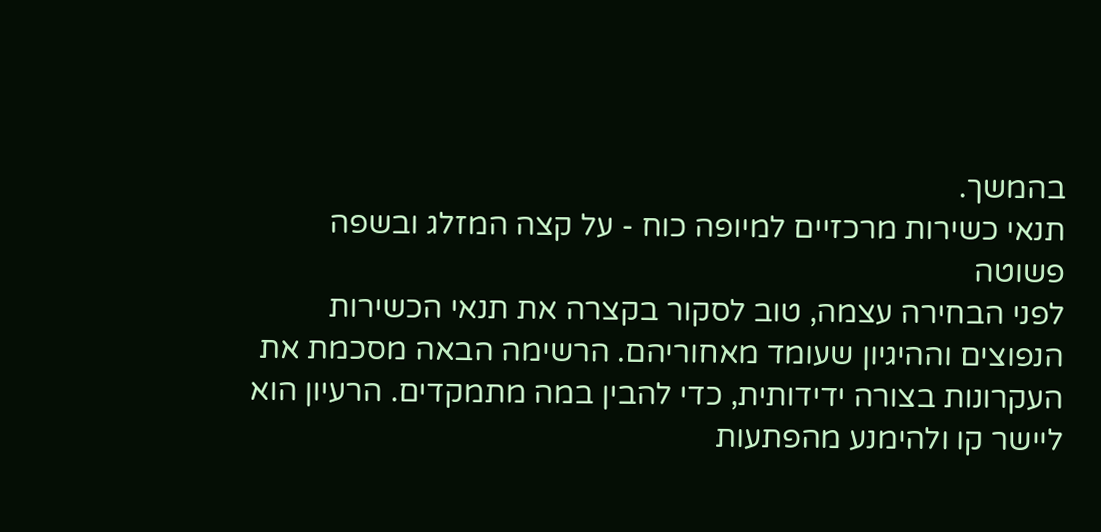בהמשך.
תנאי כשירות מרכזיים למיופה כוח - על קצה המזלג ובשפה פשוטה
לפני הבחירה עצמה, טוב לסקור בקצרה את תנאי הכשירות הנפוצים וההיגיון שעומד מאחוריהם. הרשימה הבאה מסכמת את העקרונות בצורה ידידותית, כדי להבין במה מתמקדים. הרעיון הוא ליישר קו ולהימנע מהפתעות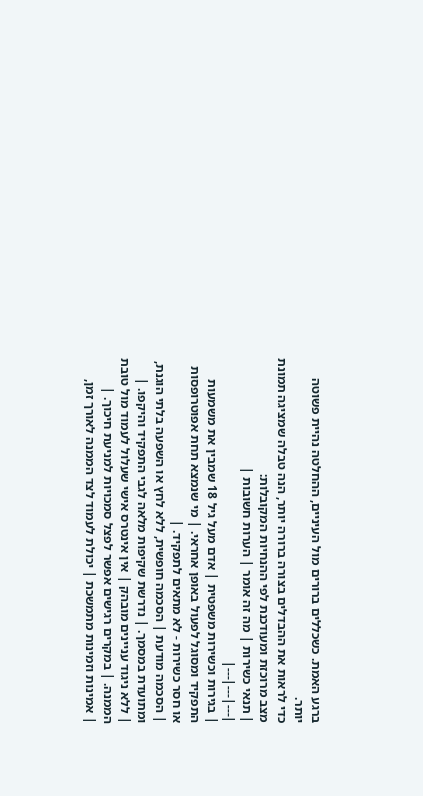ברגע האמת. כשכללים ברורים מול העיניים, ההחלטה נהיית פשוטה יותר.
כדי לראות את ההבדלים בצורה ברורה יותר, הנה טבלה שמציגה תמונת מצב מרוכזת ומעודכנת לפי ההנחיות המקובלות:
| תנאי כשירות | מה זה אומר | הערות חשובות |
|---|---|---|
| בגירות וכשירות משפטית | אדם מעל גיל 18 שמבין את משמעות התפקיד ומסוגל לפעול באופן אחראי. | מי שנמצא תחת אפוטרופסות או חסר כשירות - לא מתאים לתפקיד. |
| הסכמה מודעת | הסכמה חופשית, ללא לחץ או השפעה בלתי הוגנת, ומתועדת במסמך. | נדרשת שקיפות מלאה לגבי התפקיד והיקפו. |
| ללא ניגוד עניינים מובהק | אין אינטרס אישי שעלול לעמוד מול טובת הממנה. | במקרים רגישים אפשר לפצל סמכויות למניעת חיכוך. |
| אמינות וזמינות מתמשכת | יכולת לעמוד לצד הממנה לאורך זמן,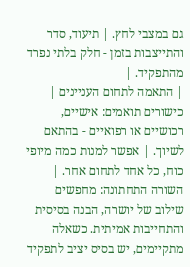גם במצבי לחץ. | תיעוד, סדר והתייצבות בזמן - חלק בלתי נפרד מהתפקיד. |
| התאמה לתחום העניינים | כישורים תואמים: אישיים, רכושיים או רפואיים - בהתאם לשיוך. | אפשר למנות כמה מיופי כוח, כל אחד לתחום אחר. |
השורה התחתונה: מחפשים שילוב של יושרה, הבנה בסיסית והתחייבות אמיתית. כשאלה מתקיימים, יש בסיס יציב לתפקיד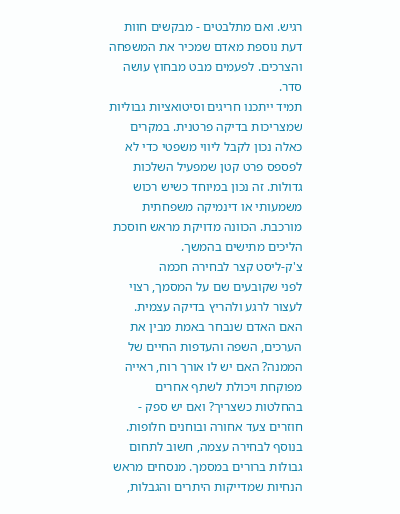רגיש. ואם מתלבטים - מבקשים חוות דעת נוספת מאדם שמכיר את המשפחה והצרכים. לפעמים מבט מבחוץ עושה סדר.
תמיד ייתכנו חריגים וסיטואציות גבוליות שמצריכות בדיקה פרטנית. במקרים כאלה נכון לקבל ליווי משפטי כדי לא לפספס פרט קטן שמפעיל השלכות גדולות. זה נכון במיוחד כשיש רכוש משמעותי או דינמיקה משפחתית מורכבת. הכוונה מדויקת מראש חוסכת הליכים מתישים בהמשך.
צ'ק-ליסט קצר לבחירה חכמה
לפני שקובעים שם על המסמך, רצוי לעצור לרגע ולהריץ בדיקה עצמית. האם האדם שנבחר באמת מבין את הערכים, השפה והעדפות החיים של הממנה? האם יש לו אורך רוח, ראייה מפוקחת ויכולת לשתף אחרים בהחלטות כשצריך? ואם יש ספק - חוזרים צעד אחורה ובוחנים חלופות.
בנוסף לבחירה עצמה, חשוב לתחום גבולות ברורים במסמך. מנסחים מראש הנחיות שמדייקות היתרים והגבלות,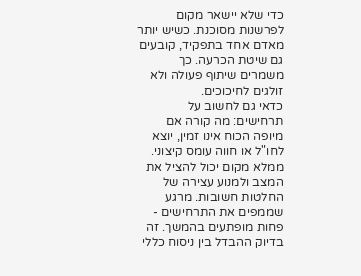כדי שלא יישאר מקום לפרשנות מסוכנת. כשיש יותר מאדם אחד בתפקיד, קובעים גם שיטת הכרעה. כך משמרים שיתוף פעולה ולא זולגים לחיכוכים.
כדאי גם לחשוב על תרחישים: מה קורה אם מיופה הכוח אינו זמין, יוצא לחו"ל או חווה עומס קיצוני. ממלא מקום יכול להציל את המצב ולמנוע עצירה של החלטות חשובות. מרגע שממפים את התרחישים - פחות מופתעים בהמשך. זה בדיוק ההבדל בין ניסוח כללי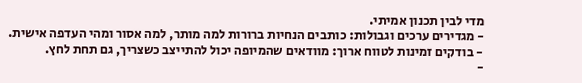מדי לבין תכנון אמיתי.
- מגדירים ערכים וגבולות: כותבים הנחיות ברורות למה מותר, למה אסור ומהי העדפה אישית.
- בודקים זמינות לטווח ארוך: מוודאים שהמיופה יכול להתייצב כשצריך, גם תחת לחץ.
-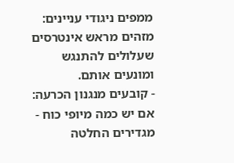ממפים ניגודי עניינים: מזהים מראש אינטרסים שעלולים להתנגש ומונעים אותם.
- קובעים מנגנון הכרעה: אם יש כמה מיופי כוח - מגדירים החלטה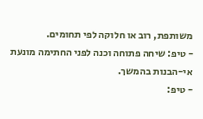משותפת, רוב או חלוקה לפי תחומים.
- טיפ: שיחה פתוחה וכנה לפני החתימה מונעת אי-הבנות בהמשך.
- טיפ: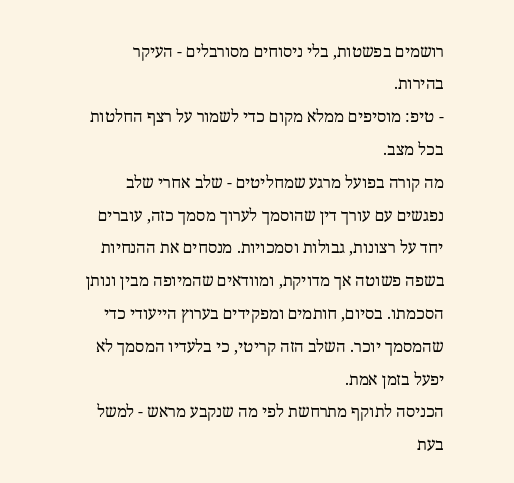רושמים בפשטות, בלי ניסוחים מסורבלים - העיקר בהירות.
- טיפ: מוסיפים ממלא מקום כדי לשמור על רצף החלטות בכל מצב.
מה קורה בפועל מרגע שמחליטים - שלב אחרי שלב
נפגשים עם עורך דין שהוסמך לערוך מסמך כזה, עוברים יחד על רצונות, גבולות וסמכויות. מנסחים את ההנחיות בשפה פשוטה אך מדויקת, ומוודאים שהמיופה מבין ונותן הסכמתו. בסיום, חותמים ומפקידים בערוץ הייעודי כדי שהמסמך יוכר. השלב הזה קריטי, כי בלעדיו המסמך לא יפעל בזמן אמת.
הכניסה לתוקף מתרחשת לפי מה שנקבע מראש - למשל בעת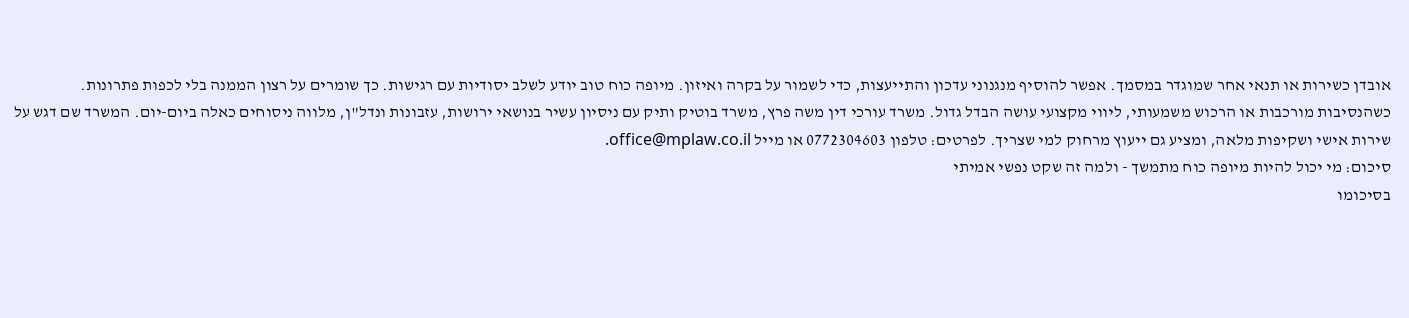אובדן כשירות או תנאי אחר שמוגדר במסמך. אפשר להוסיף מנגנוני עדכון והתייעצות, כדי לשמור על בקרה ואיזון. מיופה כוח טוב יודע לשלב יסודיות עם רגישות. כך שומרים על רצון הממנה בלי לכפות פתרונות.
כשהנסיבות מורכבות או הרכוש משמעותי, ליווי מקצועי עושה הבדל גדול. משרד עורכי דין משה פרץ, משרד בוטיק ותיק עם ניסיון עשיר בנושאי ירושות, עזבונות ונדל"ן, מלווה ניסוחים כאלה ביום-יום. המשרד שם דגש על שירות אישי ושקיפות מלאה, ומציע גם ייעוץ מרחוק למי שצריך. לפרטים: טלפון 0772304603 או מייל office@mplaw.co.il.
סיכום: מי יכול להיות מיופה כוח מתמשך - ולמה זה שקט נפשי אמיתי
בסיכומו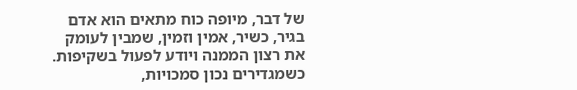של דבר, מיופה כוח מתאים הוא אדם בגיר, כשיר, אמין וזמין, שמבין לעומק את רצון הממנה ויודע לפעול בשקיפות. כשמגדירים נכון סמכויות,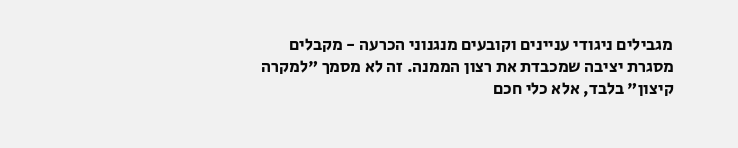מגבילים ניגודי עניינים וקובעים מנגנוני הכרעה - מקבלים מסגרת יציבה שמכבדת את רצון הממנה. זה לא מסמך "למקרה קיצון" בלבד, אלא כלי חכם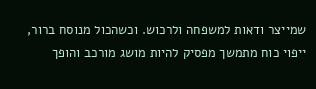שמייצר ודאות למשפחה ולרכוש. וכשהכול מנוסח ברור, ייפוי כוח מתמשך מפסיק להיות מושג מורכב והופך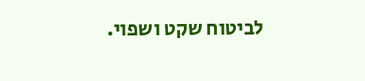לביטוח שקט ושפוי.